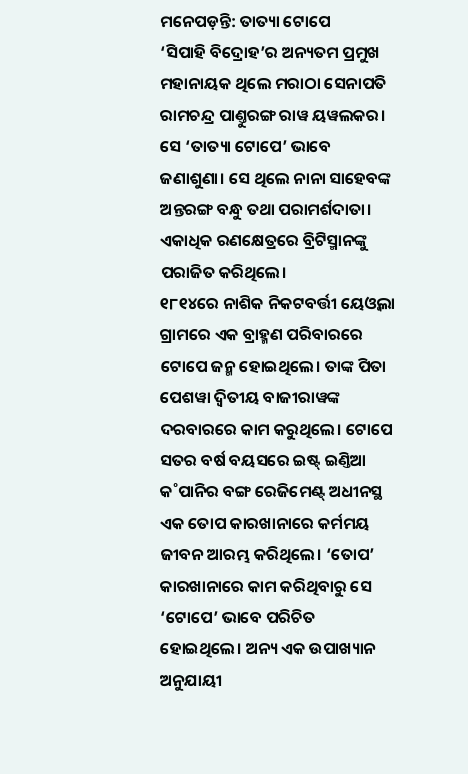ମନେପଡ଼ନ୍ତି: ତାତ୍ୟା ଟୋପେ
‘ସିପାହି ବିଦ୍ରୋହ’ର ଅନ୍ୟତମ ପ୍ରମୁଖ ମହାନାୟକ ଥିଲେ ମରାଠା ସେନାପତି ରାମଚନ୍ଦ୍ର ପାଣ୍ତୁରଙ୍ଗ ରାୱ ୟୱଲକର। ସେ ‘ତାତ୍ୟା ଟୋପେ’ ଭାବେ ଜଣାଶୁଣା। ସେ ଥିଲେ ନାନା ସାହେବଙ୍କ ଅନ୍ତରଙ୍ଗ ବନ୍ଧୁ ତଥା ପରାମର୍ଶଦାତା। ଏକାଧିକ ରଣକ୍ଷେତ୍ରରେ ବ୍ରିଟିସ୍ମାନଙ୍କୁ ପରାଜିତ କରିଥିଲେ।
୧୮୧୪ରେ ନାଶିକ ନିକଟବର୍ତ୍ତୀ ୟେଓ୍ୱଲା ଗ୍ରାମରେ ଏକ ବ୍ରାହ୍ମଣ ପରିବାରରେ ଟୋପେ ଜନ୍ମ ହୋଇଥିଲେ। ତାଙ୍କ ପିତା ପେଶୱା ଦ୍ବିତୀୟ ବାଜୀରାୱଙ୍କ ଦରବାରରେ କାମ କରୁଥିଲେ। ଟୋପେ ସତର ବର୍ଷ ବୟସରେ ଇଷ୍ଟ୍ ଇଣ୍ତିଆ କ˚ପାନିର ବଙ୍ଗ ରେଜିମେଣ୍ଟ୍ ଅଧୀନସ୍ଥ ଏକ ତୋପ କାରଖାନାରେ କର୍ମମୟ ଜୀବନ ଆରମ୍ଭ କରିଥିଲେ। ‘ତୋପ’ କାରଖାନାରେ କାମ କରିଥିବାରୁ ସେ ‘ଟୋପେ’ ଭାବେ ପରିଚିତ ହୋଇଥିଲେ। ଅନ୍ୟ ଏକ ଉପାଖ୍ୟାନ ଅନୁଯାୟୀ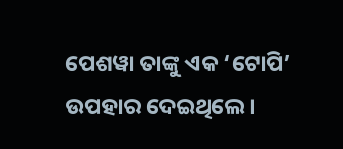ପେଶୱା ତାଙ୍କୁ ଏକ ‘ଟୋପି’ ଉପହାର ଦେଇଥିଲେ।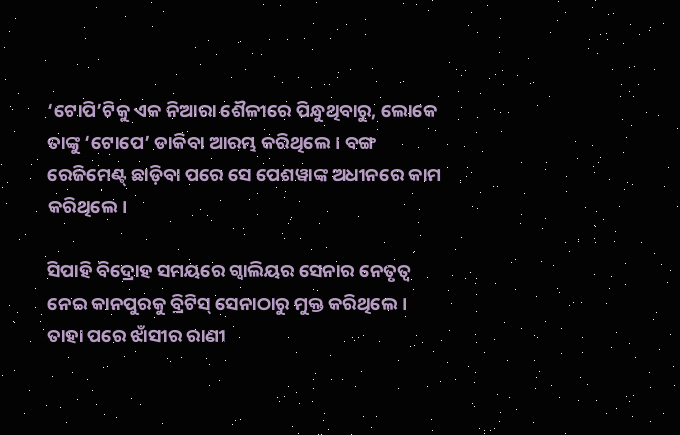‘ଟୋପି’ଟିକୁ ଏକ ନିଆରା ଶୈଳୀରେ ପିନ୍ଧୁଥିବାରୁ, ଲୋକେ ତାଙ୍କୁ ‘ଟୋପେ’ ଡାକିବା ଆରମ୍ଭ କରିଥିଲେ। ବଙ୍ଗ ରେଜିମେଣ୍ଟ୍ ଛାଡ଼ିବା ପରେ ସେ ପେଶୱାଙ୍କ ଅଧୀନରେ କାମ କରିଥିଲେ।

ସିପାହି ବିଦ୍ରୋହ ସମୟରେ ଗ୍ବାଲିୟର ସେନାର ନେତୃତ୍ବ ନେଇ କାନପୁରକୁ ବ୍ରିଟିସ୍ ସେନାଠାରୁ ମୁକ୍ତ କରିଥିଲେ। ତାହା ପରେ ଝାଁସୀର ରାଣୀ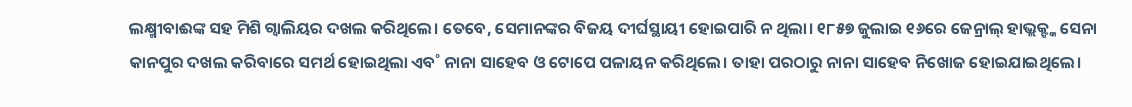ଲକ୍ଷ୍ମୀବାଈଙ୍କ ସହ ମିଶି ଗ୍ବାଲିୟର ଦଖଲ କରିଥିଲେ। ତେବେ, ସେମାନଙ୍କର ବିଜୟ ଦୀର୍ଘସ୍ଥାୟୀ ହୋଇପାରି ନ ଥିଲା। ୧୮୫୭ ଜୁଲାଇ ୧୬ରେ ଜେନ୍ରାଲ୍ ହାଭ୍ଲକ୍ଙ୍କ ସେନା କାନପୁର ଦଖଲ କରିବାରେ ସମର୍ଥ ହୋଇଥିଲା ଏବ˚ ନାନା ସାହେବ ଓ ଟୋପେ ପଳାୟନ କରିଥିଲେ। ତାହା ପରଠାରୁ ନାନା ସାହେବ ନିଖୋଜ ହୋଇଯାଇଥିଲେ।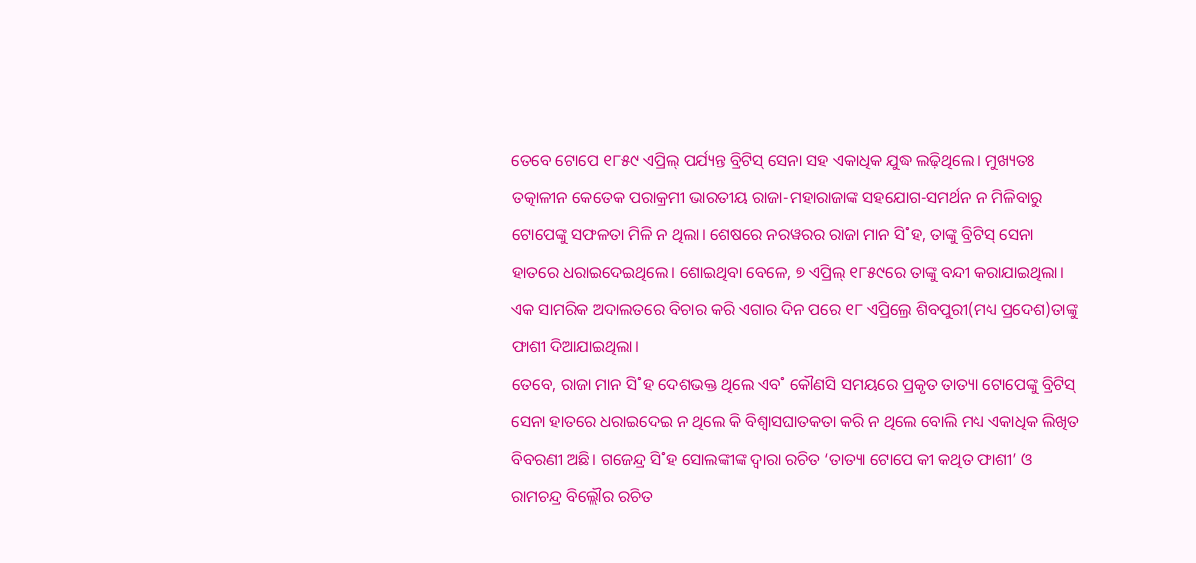ତେବେ ଟୋପେ ୧୮୫୯ ଏପ୍ରିଲ୍ ପର୍ଯ୍ୟନ୍ତ ବ୍ରିଟିସ୍ ସେନା ସହ ଏକାଧିକ ଯୁଦ୍ଧ ଲଢ଼ିଥିଲେ। ମୁଖ୍ୟତଃ ତତ୍କାଳୀନ କେତେକ ପରାକ୍ରମୀ ଭାରତୀୟ ରାଜା-ମହାରାଜାଙ୍କ ସହଯୋଗ-ସମର୍ଥନ ନ ମିଳିବାରୁ ଟୋପେଙ୍କୁ ସଫଳତା ମିଳି ନ ଥିଲା। ଶେଷରେ ନରୱରର ରାଜା ମାନ ସି˚ହ, ତାଙ୍କୁ ବ୍ରିଟିସ୍ ସେନା ହାତରେ ଧରାଇଦେଇଥିଲେ। ଶୋଇଥିବା ବେଳେ, ୭ ଏପ୍ରିଲ୍ ୧୮୫୯ରେ ତାଙ୍କୁ ବନ୍ଦୀ କରାଯାଇଥିଲା। ଏକ ସାମରିକ ଅଦାଲତରେ ବିଚାର କରି ଏଗାର ଦିନ ପରେ ୧୮ ଏପ୍ରିଲ୍ରେ ଶିବପୁରୀ(ମଧ୍ୟ ପ୍ରଦେଶ)ତାଙ୍କୁ ଫାଶୀ ଦିଆଯାଇଥିଲା।
ତେବେ, ରାଜା ମାନ ସି˚ହ ଦେଶଭକ୍ତ ଥିଲେ ଏବ˚ କୌଣସି ସମୟରେ ପ୍ରକୃତ ତାତ୍ୟା ଟୋପେଙ୍କୁ ବ୍ରିଟିସ୍ ସେନା ହାତରେ ଧରାଇଦେଇ ନ ଥିଲେ କି ବିଶ୍ବାସଘାତକତା କରି ନ ଥିଲେ ବୋଲି ମଧ୍ୟ ଏକାଧିକ ଲିଖିତ ବିବରଣୀ ଅଛି। ଗଜେନ୍ଦ୍ର ସି˚ହ ସୋଲଙ୍କୀଙ୍କ ଦ୍ବାରା ରଚିତ ‘ତାତ୍ୟା ଟୋପେ କୀ କଥିତ ଫାଶୀ’ ଓ ରାମଚନ୍ଦ୍ର ବିଲ୍ଲୌର ରଚିତ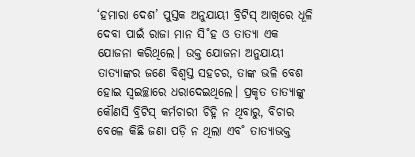‘ହମାରା ଦେଶ’ ପୁସ୍ତକ ଅନୁଯାୟୀ ବ୍ରିଟିସ୍ ଆଖିରେ ଧୂଳି ଦେବା ପାଇଁ ରାଜା ମାନ ସି˚ହ ଓ ତାତ୍ୟା ଏକ ଯୋଜନା କରିଥିଲେ। ଉକ୍ତ ଯୋଜନା ଅନୁଯାୟୀ ତାତ୍ୟାଙ୍କର ଜଣେ ବିଶ୍ବସ୍ତ ସହଚର, ତାଙ୍କ ଭଳି ବେଶ ହୋଇ ସ୍ବଇଚ୍ଛାରେ ଧରାଦେଇଥିଲେ। ପ୍ରକୃତ ତାତ୍ୟାଙ୍କୁ କୌଣସି ବ୍ରିଟିସ୍ କର୍ମଚାରୀ ଚିହ୍ନି ନ ଥିବାରୁ, ବିଚାର ବେଳେ କିଛି ଜଣା ପଡ଼ି ନ ଥିଲା ଏବ˚ ତାତ୍ୟାଭକ୍ତ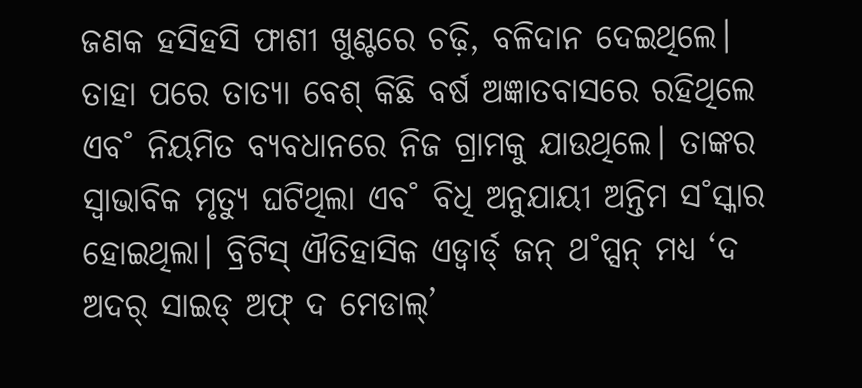ଜଣକ ହସିହସି ଫାଶୀ ଖୁଣ୍ଟରେ ଚଢ଼ି, ବଳିଦାନ ଦେଇଥିଲେ। ତାହା ପରେ ତାତ୍ୟା ବେଶ୍ କିଛି ବର୍ଷ ଅଜ୍ଞାତବାସରେ ରହିଥିଲେ ଏବ˚ ନିୟମିତ ବ୍ୟବଧାନରେ ନିଜ ଗ୍ରାମକୁ ଯାଉଥିଲେ। ତାଙ୍କର ସ୍ବାଭାବିକ ମୃତ୍ୟୁ ଘଟିଥିଲା ଏବ˚ ବିଧି ଅନୁଯାୟୀ ଅନ୍ତିମ ସ˚ସ୍କାର ହୋଇଥିଲା। ବ୍ରିଟିସ୍ ଐତିହାସିକ ଏଡ୍ୱାର୍ଡ୍ ଜନ୍ ଥ˚ପ୍ସନ୍ ମଧ୍ୟ ‘ଦ ଅଦର୍ ସାଇଡ୍ ଅଫ୍ ଦ ମେଡାଲ୍’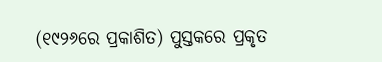(୧୯୨୬ରେ ପ୍ରକାଶିତ) ପୁସ୍ତକରେ ପ୍ରକୃତ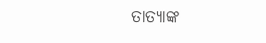ତାତ୍ୟାଙ୍କ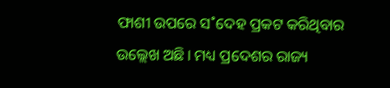ଫାଶୀ ଉପରେ ସ˚ଦେହ ପ୍ରକଟ କରିଥିବାର ଉଲ୍ଲେଖ ଅଛି। ମଧ୍ୟ ପ୍ରଦେଶର ରାଜ୍ୟ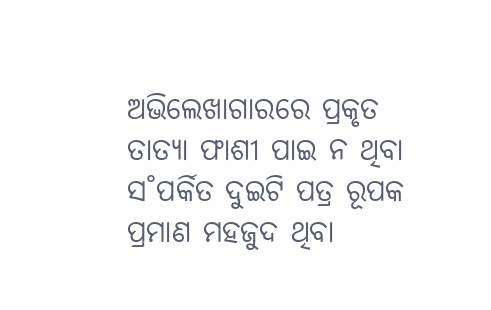ଅଭିଲେଖାଗାରରେ ପ୍ରକୃତ ତାତ୍ୟା ଫାଶୀ ପାଇ ନ ଥିବା ସ˚ପର୍କିତ ଦୁଇଟି ପତ୍ର ରୂପକ ପ୍ରମାଣ ମହଜୁଦ ଥିବା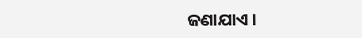ଜଣାଯାଏ।